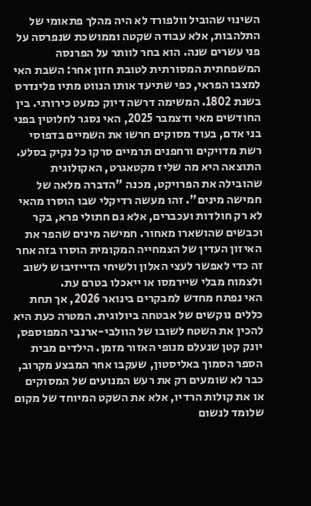השינוי שהוביל וולפורד לא היה מהלך פתאומי של התלהבות, אלא עבודה שקטה וממושכת שנפרסה על פני עשרים שנה. הוא בחר לוותר על הפרנסה המשפחתית המסורתית לטובת חזון אחר: השבת האי למצבו הפראי, כפי שתיעד אותו הנווט מתיו פלינדרס בשנת 1802. המשימה דרשה דיוק כמעט כירורגי. בין החודשים מאי ודצמבר 2025, האי נסגר לחלוטין בפני בני אדם, בעוד מסוקים חרשו את השמיים בדפוסי רשת מדויקים ורחפנים תרמיים סרקו כל נקיק בסלע.
התוצאה היא מה שליז מקטאגרט, האקולוגית שהובילה את הפרויקט, מכנה "הדברה מלאה של חמישה מינים". זהו מעשה רדיקלי שבו הוסרו מהאי לא רק חולדות ועכברים, אלא גם חתולי פרא, בקר וכבשים שהושארו מאחור. חמישה מינים שהפר את האיזון העדין של הצמחייה המקומית הוסרו בזה אחר זה כדי לאפשר לעצי האלון ולשיחי הדייזיבוש לשוב ולצמוח מבלי שיירמסו או ייאכלו בטרם עת.
האי נפתח מחדש למבקרים בינואר 2026, אך תחת כללים נוקשים של אבטחה ביולוגית. המטרה כעת היא להכין את השטח לשובו של הוולבי-ארנבי המפוספס, יונק קטן שנעלם מנופי האזור מזמן. הילדים מבית הספר הסמוך באליסטון, שעקבו אחר המבצע מקרוב, כבר לא שומעים רק את רעש המנועים של המסוקים או את קולות הרדיו, אלא את השקט המיוחד של מקום שלומד לנשום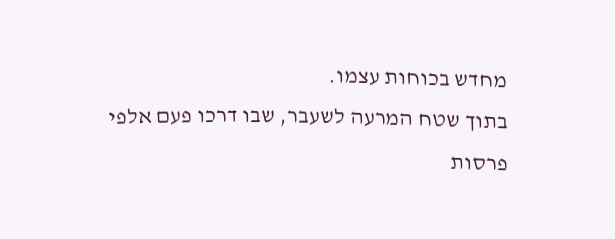מחדש בכוחות עצמו.
בתוך שטח המרעה לשעבר, שבו דרכו פעם אלפי פרסות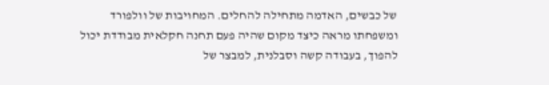של כבשים, האדמה מתחילה להחלים. המחויבות של וולפורד ומשפחתו מראה כיצד מקום שהיה פעם תחנה חקלאית מבודדת יכול להפוך, בעבודה קשה וסבלנית, למבצר של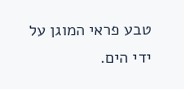טבע פראי המוגן על ידי הים.